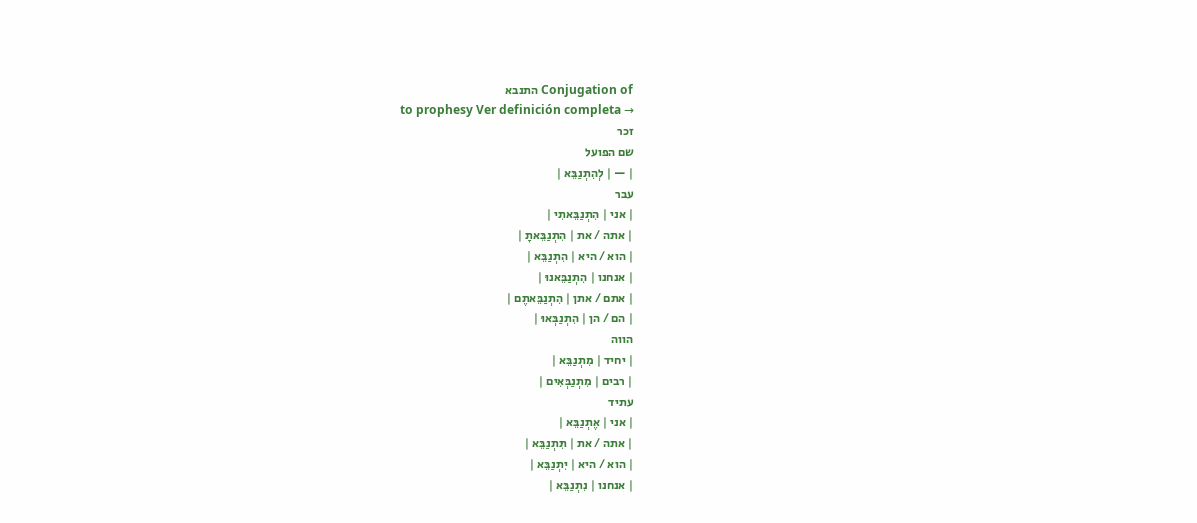Conjugation of התנבא
to prophesy Ver definición completa →
זכר
שם הפועל
| — | לְהִתְנַבֵּא |
עבר
| אני | הִתְנַבֵּאתִי |
| אתה / את | הִתְנַבֵּאתָ |
| הוא / היא | הִתְנַבֵּא |
| אנחנו | הִתְנַבֵּאנוּ |
| אתם / אתן | הִתְנַבֵּאתֶם |
| הם / הן | הִתְנַבְּאוּ |
הווה
| יחיד | מִתְנַבֵּא |
| רבים | מִתְנַבְּאִים |
עתיד
| אני | אֶתְנַבֵּא |
| אתה / את | תִּתְנַבֵּא |
| הוא / היא | יִתְנַבֵּא |
| אנחנו | נִתְנַבֵּא |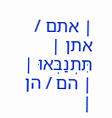| אתם / אתן | תִּתְנַבְּאוּ |
| הם / הן |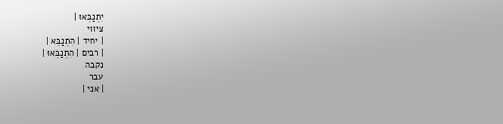יִתְנַבְּאוּ |
ציווי
| יחיד | הִתְנַבֵּא |
| רבים | הִתְנַבְּאוּ |
נקבה
עבר
| אני |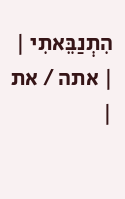הִתְנַבֵּאתִי |
| אתה / את |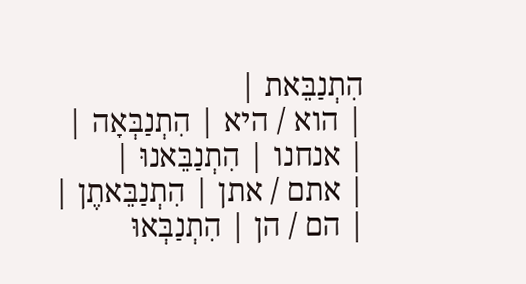הִתְנַבֵּאת |
| הוא / היא | הִתְנַבְּאָה |
| אנחנו | הִתְנַבֵּאנוּ |
| אתם / אתן | הִתְנַבֵּאתֶן |
| הם / הן | הִתְנַבְּאוּ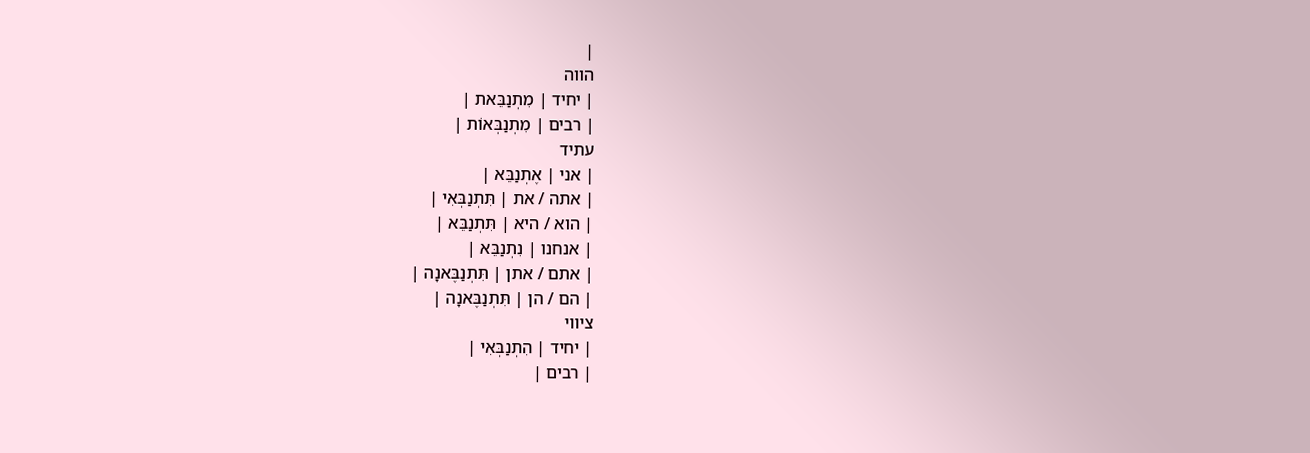|
הווה
| יחיד | מִתְנַבֵּאת |
| רבים | מִתְנַבְּאוֹת |
עתיד
| אני | אֶתְנַבֵּא |
| אתה / את | תִּתְנַבְּאִי |
| הוא / היא | תִּתְנַבֵּא |
| אנחנו | נִתְנַבֵּא |
| אתם / אתן | תִּתְנַבֶּאנָה |
| הם / הן | תִּתְנַבֶּאנָה |
ציווי
| יחיד | הִתְנַבְּאִי |
| רבים |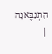הִתְנַבֶּאנָה |